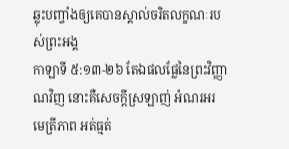ឆ្លុះបញ្ចាំងឲ្យគេបានស្គាល់ចរិតលក្ខណៈរបស់ព្រះអង្គ
កាឡាទី ៥:១៣-២៦ តែឯផលផ្លែនៃព្រះវិញ្ញាណវិញ នោះគឺសេចក្តីស្រឡាញ់ អំណរអរ មេត្រីភាព អត់ធ្មត់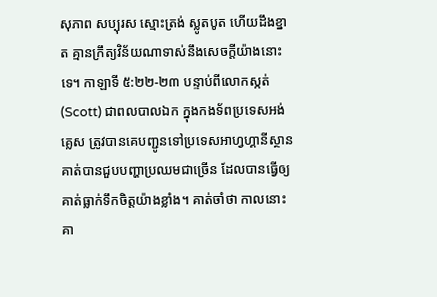សុភាព សប្បុរស ស្មោះត្រង់ ស្លូតបូត ហើយដឹងខ្នាត គ្មានក្រឹត្យវិន័យណាទាស់នឹងសេចក្តីយ៉ាងនោះទេ។ កាឡាទី ៥:២២-២៣ បន្ទាប់ពីលោកស្កត់(Scott) ជាពលបាលឯក ក្នុងកងទ័ពប្រទេសអង់គ្លេស ត្រូវបានគេបញ្ជូនទៅប្រទេសអាហ្វហ្គានីស្ថាន គាត់បានជួបបញ្ហាប្រឈមជាច្រើន ដែលបានធ្វើឲ្យគាត់ធ្លាក់ទឹកចិត្តយ៉ាងខ្លាំង។ គាត់ចាំថា កាលនោះ គា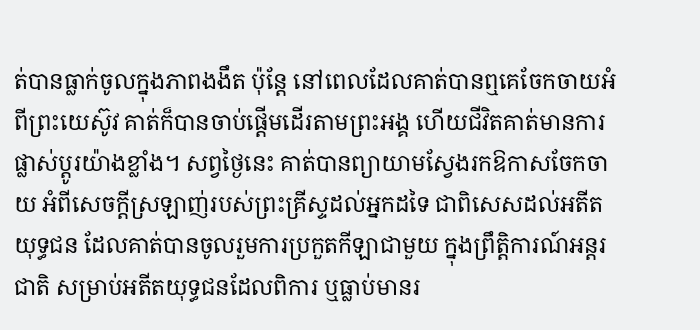ត់បានធ្លាក់ចូលក្នុងភាពងងឹត ប៉ុន្តែ នៅពេលដែលគាត់បានឮគេចែកចាយអំពីព្រះយេស៊ូវ គាត់ក៏បានចាប់ផ្តើមដើរតាមព្រះអង្គ ហើយជីវិតគាត់មានការផ្លាស់ប្តូរយ៉ាងខ្លាំង។ សព្វថ្ងៃនេះ គាត់បានព្យាយាមស្វែងរកឱកាសចែកចាយ អំពីសេចក្តីស្រឡាញ់របស់ព្រះគ្រីស្ទដល់អ្នកដទៃ ជាពិសេសដល់អតីតយុទ្ធជន ដែលគាត់បានចូលរួមការប្រកួតកីឡាជាមួយ ក្នុងព្រឹត្តិការណ៍អន្តរជាតិ សម្រាប់អតីតយុទ្ធជនដែលពិការ ឬធ្លាប់មានរ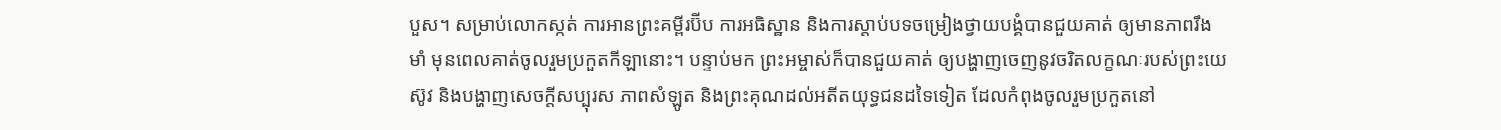បួស។ សម្រាប់លោកស្កត់ ការអានព្រះគម្ពីរប៊ីប ការអធិស្ឋាន និងការស្តាប់បទចម្រៀងថ្វាយបង្គំបានជួយគាត់ ឲ្យមានភាពរឹងមាំ មុនពេលគាត់ចូលរួមប្រកួតកីឡានោះ។ បន្ទាប់មក ព្រះអម្ចាស់ក៏បានជួយគាត់ ឲ្យបង្ហាញចេញនូវចរិតលក្ខណៈរបស់ព្រះយេស៊ូវ និងបង្ហាញសេចក្តីសប្បុរស ភាពសំឡូត និងព្រះគុណដល់អតីតយុទ្ធជនដទៃទៀត ដែលកំពុងចូលរួមប្រកួតនៅ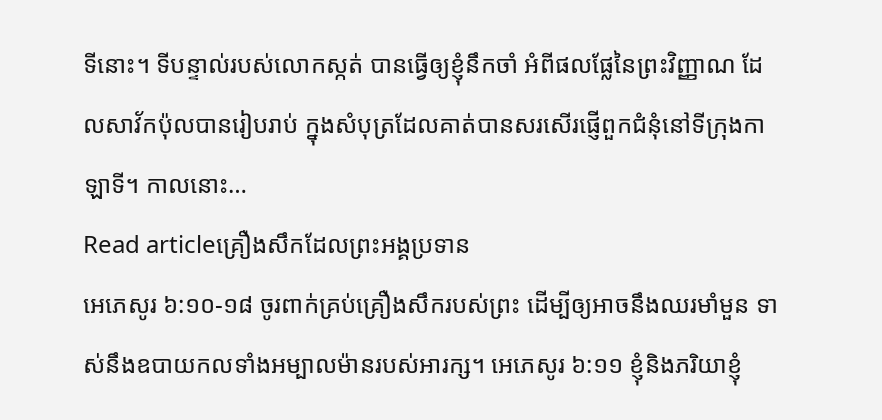ទីនោះ។ ទីបន្ទាល់របស់លោកស្កត់ បានធ្វើឲ្យខ្ញុំនឹកចាំ អំពីផលផ្លែនៃព្រះវិញ្ញាណ ដែលសាវ័កប៉ុលបានរៀបរាប់ ក្នុងសំបុត្រដែលគាត់បានសរសើរផ្ញើពួកជំនុំនៅទីក្រុងកាឡាទី។ កាលនោះ…
Read articleគ្រឿងសឹកដែលព្រះអង្គប្រទាន
អេភេសូរ ៦:១០-១៨ ចូរពាក់គ្រប់គ្រឿងសឹករបស់ព្រះ ដើម្បីឲ្យអាចនឹងឈរមាំមួន ទាស់នឹងឧបាយកលទាំងអម្បាលម៉ានរបស់អារក្ស។ អេភេសូរ ៦:១១ ខ្ញុំនិងភរិយាខ្ញុំ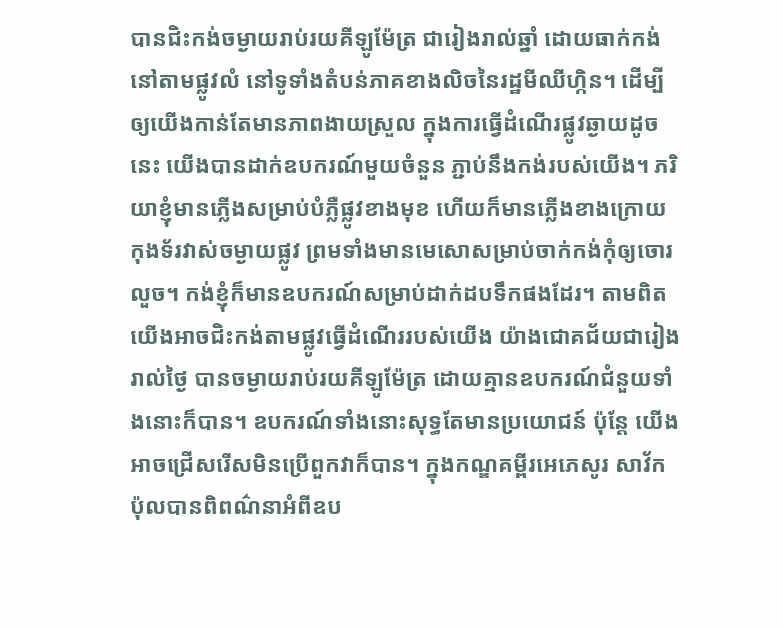បានជិះកង់ចម្ងាយរាប់រយគីឡូម៉ែត្រ ជារៀងរាល់ឆ្នាំ ដោយធាក់កង់នៅតាមផ្លូវលំ នៅទូទាំងតំបន់ភាគខាងលិចនៃរដ្ឋមីឈីហ្កិន។ ដើម្បីឲ្យយើងកាន់តែមានភាពងាយស្រួល ក្នុងការធ្វើដំណើរផ្លូវឆ្ងាយដូចនេះ យើងបានដាក់ឧបករណ៍មួយចំនួន ភ្ជាប់នឹងកង់របស់យើង។ ភរិយាខ្ញុំមានភ្លើងសម្រាប់បំភ្លឺផ្លូវខាងមុខ ហើយក៏មានភ្លើងខាងក្រោយ កុងទ័រវាស់ចម្ងាយផ្លូវ ព្រមទាំងមានមេសោសម្រាប់ចាក់កង់កុំឲ្យចោរលួច។ កង់ខ្ញុំក៏មានឧបករណ៍សម្រាប់ដាក់ដបទឹកផងដែរ។ តាមពិត យើងអាចជិះកង់តាមផ្លូវធ្វើដំណើររបស់យើង យ៉ាងជោគជ័យជារៀងរាល់ថ្ងៃ បានចម្ងាយរាប់រយគីឡូម៉ែត្រ ដោយគ្មានឧបករណ៍ជំនួយទាំងនោះក៏បាន។ ឧបករណ៍ទាំងនោះសុទ្ធតែមានប្រយោជន៍ ប៉ុន្តែ យើងអាចជ្រើសរើសមិនប្រើពួកវាក៏បាន។ ក្នុងកណ្ឌគម្ពីរអេភេសូរ សាវ័កប៉ុលបានពិពណ៌នាអំពីឧប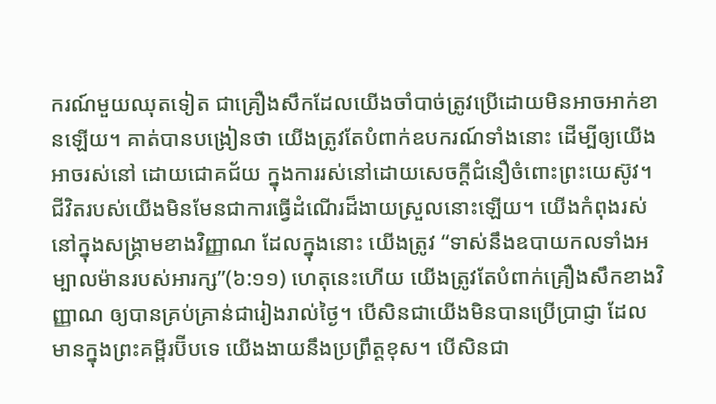ករណ៍មួយឈុតទៀត ជាគ្រឿងសឹកដែលយើងចាំបាច់ត្រូវប្រើដោយមិនអាចអាក់ខានឡើយ។ គាត់បានបង្រៀនថា យើងត្រូវតែបំពាក់ឧបករណ៍ទាំងនោះ ដើម្បីឲ្យយើងអាចរស់នៅ ដោយជោគជ័យ ក្នុងការរស់នៅដោយសេចក្តីជំនឿចំពោះព្រះយេស៊ូវ។ ជីវិតរបស់យើងមិនមែនជាការធ្វើដំណើរដ៏ងាយស្រួលនោះឡើយ។ យើងកំពុងរស់នៅក្នុងសង្គ្រាមខាងវិញ្ញាណ ដែលក្នុងនោះ យើងត្រូវ “ទាស់នឹងឧបាយកលទាំងអម្បាលម៉ានរបស់អារក្ស”(៦:១១) ហេតុនេះហើយ យើងត្រូវតែបំពាក់គ្រឿងសឹកខាងវិញ្ញាណ ឲ្យបានគ្រប់គ្រាន់ជារៀងរាល់ថ្ងៃ។ បើសិនជាយើងមិនបានប្រើប្រាជ្ញា ដែលមានក្នុងព្រះគម្ពីរប៊ីបទេ យើងងាយនឹងប្រព្រឹត្តខុស។ បើសិនជា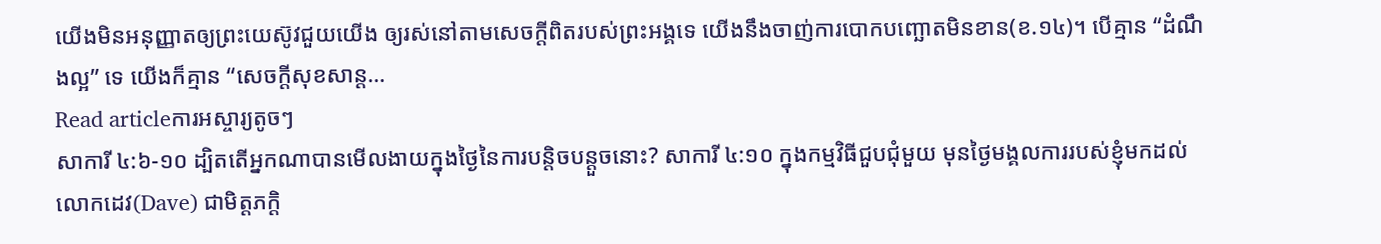យើងមិនអនុញ្ញាតឲ្យព្រះយេស៊ូវជួយយើង ឲ្យរស់នៅតាមសេចក្តីពិតរបស់ព្រះអង្គទេ យើងនឹងចាញ់ការបោកបញ្ឆោតមិនខាន(ខ.១៤)។ បើគ្មាន “ដំណឹងល្អ” ទេ យើងក៏គ្មាន “សេចក្តីសុខសាន្ត…
Read articleការអស្ចារ្យតូចៗ
សាការី ៤:៦-១០ ដ្បិតតើអ្នកណាបានមើលងាយក្នុងថ្ងៃនៃការបន្តិចបន្តួចនោះ? សាការី ៤:១០ ក្នុងកម្មវិធីជួបជុំមួយ មុនថ្ងៃមង្គលការរបស់ខ្ញុំមកដល់ លោកដេវ(Dave) ជាមិត្តភក្តិ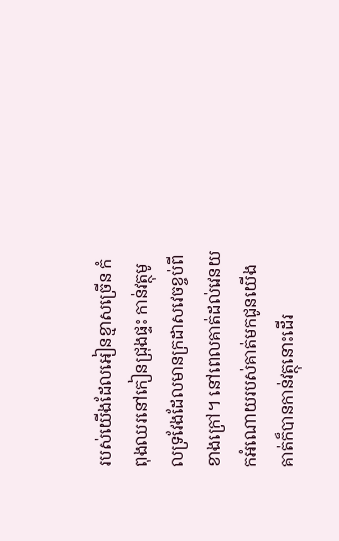របស់យើងដែលអៀនខ្មាសច្រើន កំពុងឈរនៅកៀនជ្រុងផ្ទះ កាន់វត្ថុមូលទ្រវែងដែលមានក្រដាសវេចខ្ចប់ពីខាងក្រៅ។ នៅពេលគាត់ដល់វេនយកអំណោយរបស់គាត់មកជូនយើង គាត់ក៏បានកាន់វត្ថុនោះដើរ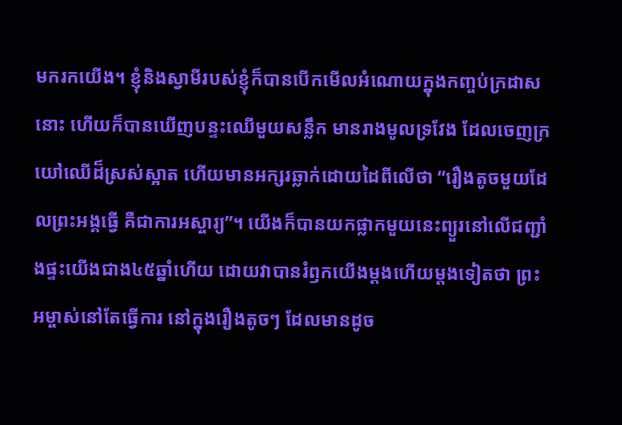មករកយើង។ ខ្ញុំនិងស្វាមីរបស់ខ្ញុំក៏បានបើកមើលអំណោយក្នុងកញ្ចប់ក្រដាសនោះ ហើយក៏បានឃើញបន្ទះឈើមួយសន្លឹក មានរាងមូលទ្រវែង ដែលចេញក្រយៅឈើដ៏ស្រស់ស្អាត ហើយមានអក្សរឆ្លាក់ដោយដៃពីលើថា “រឿងតូចមួយដែលព្រះអង្គធ្វើ គឺជាការអស្ចារ្យ”។ យើងក៏បានយកផ្លាកមួយនេះព្យួរនៅលើជញ្ជាំងផ្ទះយើងជាង៤៥ឆ្នាំហើយ ដោយវាបានរំឭកយើងម្តងហើយម្តងទៀតថា ព្រះអម្ចាស់នៅតែធ្វើការ នៅក្នុងរឿងតូចៗ ដែលមានដូច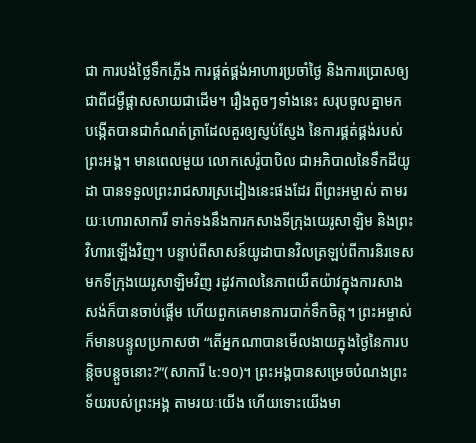ជា ការបង់ថ្លៃទឹកភ្លើង ការផ្គត់ផ្គង់អាហារប្រចាំថ្ងៃ និងការប្រោសឲ្យជាពីជម្ងឺផ្តាសសាយជាដើម។ រឿងតូចៗទាំងនេះ សរុបចូលគ្នាមក បង្កើតបានជាកំណត់ត្រាដែលគួរឲ្យស្ញប់ស្ញែង នៃការផ្គត់ផ្គង់របស់ព្រះអង្គ។ មានពេលមួយ លោកសេរ៉ូបាបិល ជាអភិបាលនៃទឹកដីយូដា បានទទួលព្រះរាជសារស្រដៀងនេះផងដែរ ពីព្រះអម្ចាស់ តាមរយៈហោរាសាការី ទាក់ទងនឹងការកសាងទីក្រុងយេរូសាឡិម និងព្រះវិហារឡើងវិញ។ បន្ទាប់ពីសាសន៍យូដាបានវិលត្រឡប់ពីការនិរទេស មកទីក្រុងយេរូសាឡិមវិញ រដូវកាលនៃភាពយឺតយ៉ាវក្នុងការសាងសង់ក៏បានចាប់ផ្តើម ហើយពួកគេមានការបាក់ទឹកចិត្ត។ ព្រះអម្ចាស់ក៏មានបន្ទូលប្រកាសថា “តើអ្នកណាបានមើលងាយក្នុងថ្ងៃនៃការបន្តិចបន្តួចនោះ?”(សាការី ៤:១០)។ ព្រះអង្គបានសម្រេចបំណងព្រះទ័យរបស់ព្រះអង្គ តាមរយៈយើង ហើយទោះយើងមា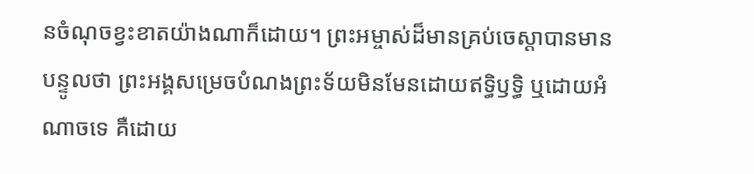នចំណុចខ្វះខាតយ៉ាងណាក៏ដោយ។ ព្រះអម្ចាស់ដ៏មានគ្រប់ចេស្តាបានមានបន្ទូលថា ព្រះអង្គសម្រេចបំណងព្រះទ័យមិនមែនដោយឥទ្ធិឫទ្ធិ ឬដោយអំណាចទេ គឺដោយ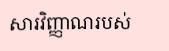សារវិញ្ញាណរបស់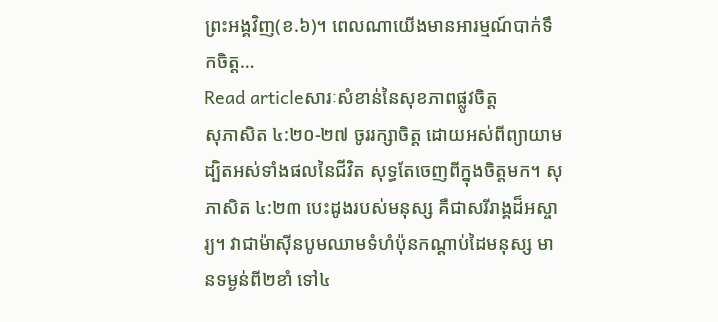ព្រះអង្គវិញ(ខ.៦)។ ពេលណាយើងមានអារម្មណ៍បាក់ទឹកចិត្ត…
Read articleសារៈសំខាន់នៃសុខភាពផ្លូវចិត្ត
សុភាសិត ៤:២០-២៧ ចូររក្សាចិត្ត ដោយអស់ពីព្យាយាម ដ្បិតអស់ទាំងផលនៃជីវិត សុទ្ធតែចេញពីក្នុងចិត្តមក។ សុភាសិត ៤:២៣ បេះដូងរបស់មនុស្ស គឺជាសរីរាង្គដ៏អស្ចារ្យ។ វាជាម៉ាស៊ីនបូមឈាមទំហំប៉ុនកណ្តាប់ដៃមនុស្ស មានទម្ងន់ពី២ខាំ ទៅ៤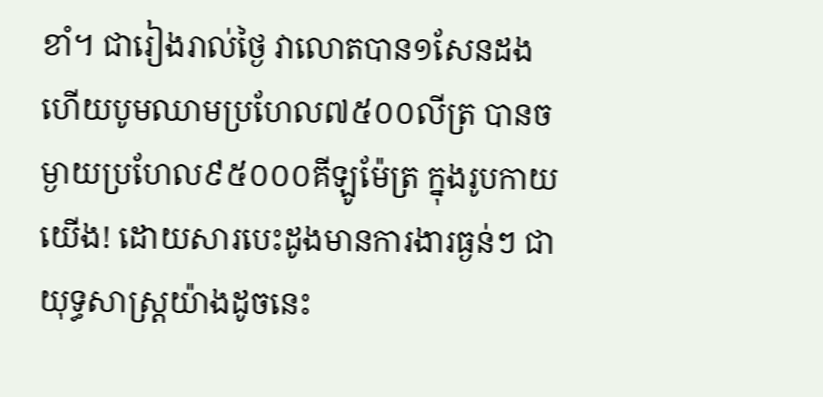ខាំ។ ជារៀងរាល់ថ្ងៃ វាលោតបាន១សែនដង ហើយបូមឈាមប្រហែល៧៥០០លីត្រ បានចម្ងាយប្រហែល៩៥០០០គីឡូម៉ែត្រ ក្នុងរូបកាយយើង! ដោយសារបេះដូងមានការងារធ្ងន់ៗ ជាយុទ្ធសាស្រ្តយ៉ាងដូចនេះ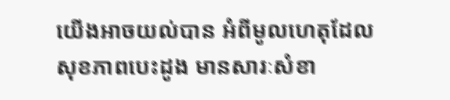យើងអាចយល់បាន អំពីមូលហេតុដែលសុខភាពបេះដូង មានសារៈសំខា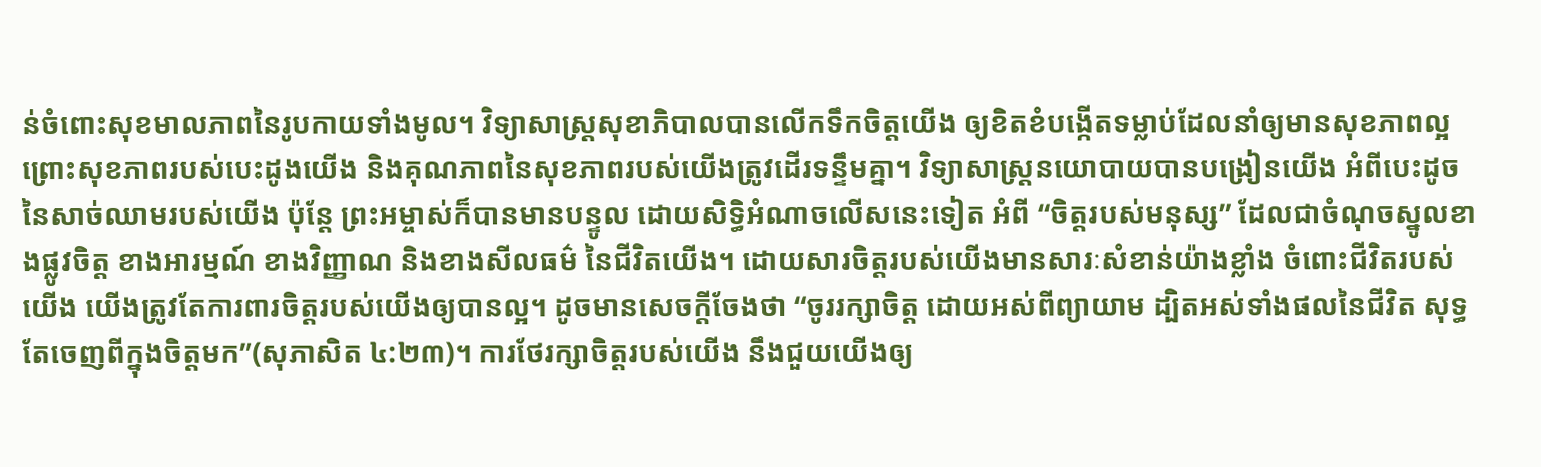ន់ចំពោះសុខមាលភាពនៃរូបកាយទាំងមូល។ វិទ្យាសាស្ត្រសុខាភិបាលបានលើកទឹកចិត្តយើង ឲ្យខិតខំបង្កើតទម្លាប់ដែលនាំឲ្យមានសុខភាពល្អ ព្រោះសុខភាពរបស់បេះដូងយើង និងគុណភាពនៃសុខភាពរបស់យើងត្រូវដើរទន្ទឹមគ្នា។ វិទ្យាសាស្ត្រនយោបាយបានបង្រៀនយើង អំពីបេះដូចនៃសាច់ឈាមរបស់យើង ប៉ុន្តែ ព្រះអម្ចាស់ក៏បានមានបន្ទូល ដោយសិទ្ធិអំណាចលើសនេះទៀត អំពី “ចិត្តរបស់មនុស្ស” ដែលជាចំណុចស្នូលខាងផ្លូវចិត្ត ខាងអារម្មណ៍ ខាងវិញ្ញាណ និងខាងសីលធម៌ នៃជីវិតយើង។ ដោយសារចិត្តរបស់យើងមានសារៈសំខាន់យ៉ាងខ្លាំង ចំពោះជីវិតរបស់យើង យើងត្រូវតែការពារចិត្តរបស់យើងឲ្យបានល្អ។ ដូចមានសេចក្តីចែងថា “ចូររក្សាចិត្ត ដោយអស់ពីព្យាយាម ដ្បិតអស់ទាំងផលនៃជីវិត សុទ្ធតែចេញពីក្នុងចិត្តមក”(សុភាសិត ៤:២៣)។ ការថែរក្សាចិត្តរបស់យើង នឹងជួយយើងឲ្យ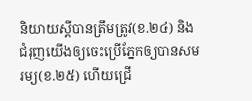និយាយស្តីបានត្រឹមត្រូវ(ខ.២៤) និងជំរុញយើងឲ្យចេះប្រើភ្នែកឲ្យបានសមរម្យ(ខ.២៥) ហើយជ្រើ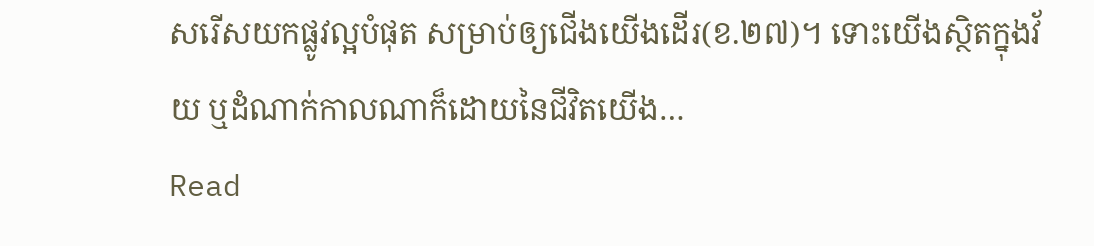សរើសយកផ្លូវល្អបំផុត សម្រាប់ឲ្យជើងយើងដើរ(ខ.២៧)។ ទោះយើងស្ថិតក្នុងវ័យ ឬដំណាក់កាលណាក៏ដោយនៃជីវិតយើង…
Read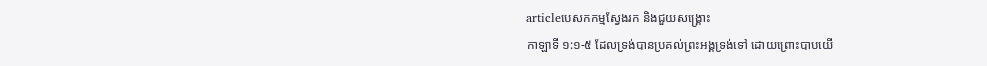articleបេសកកម្មស្វែងរក និងជួយសង្គ្រោះ
កាឡាទី ១:១-៥ ដែលទ្រង់បានប្រគល់ព្រះអង្គទ្រង់ទៅ ដោយព្រោះបាបយើ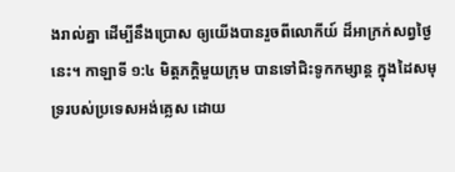ងរាល់គ្នា ដើម្បីនឹងប្រោស ឲ្យយើងបានរួចពីលោកីយ៍ ដ៏អាក្រក់សព្វថ្ងៃនេះ។ កាឡាទី ១:៤ មិត្តភក្តិមួយក្រុម បានទៅជិះទូកកម្សាន្ត ក្នុងដៃសមុទ្ររបស់ប្រទេសអង់គ្លេស ដោយ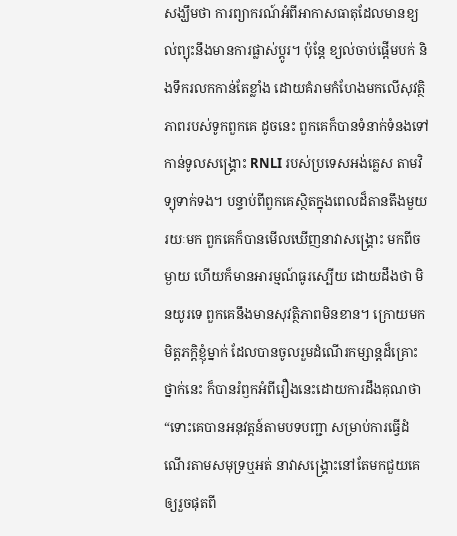សង្ឃឹមថា ការព្យាករណ៍អំពីអាកាសធាតុដែលមានខ្យល់ព្យុះនឹងមានការផ្លាស់ប្តូរ។ ប៉ុន្តែ ខ្យល់ចាប់ផ្តើមបក់ និងទឹករលកកាន់តែខ្លាំង ដោយគំរាមកំហែងមកលើសុវត្ថិភាពរបស់ទូកពួកគេ ដូចនេះ ពួកគេក៏បានទំនាក់ទំនងទៅកាន់ទូលសង្គ្រោះ RNLI របស់ប្រទេសអង់គ្លេស តាមវិទ្យុទាក់ទង។ បន្ទាប់ពីពួកគេស្ថិតក្នុងពេលដ៏តានតឹងមួយរយៈមក ពួកគេក៏បានមើលឃើញនាវាសង្រ្គោះ មកពីចម្ងាយ ហើយក៏មានអារម្មណ៍ធូរស្បើយ ដោយដឹងថា មិនយូរទេ ពួកគេនឹងមានសុវត្ថិភាពមិនខាន។ ក្រោយមក មិត្តភក្តិខ្ញុំម្នាក់ ដែលបានចូលរួមដំណើរកម្សាន្តដ៏គ្រោះថ្នាក់នេះ ក៏បានរំឭកអំពីរឿងនេះដោយការដឹងគុណថា “ទោះគេបានអនុវត្តន៍តាមបទបញ្ជា សម្រាប់ការធ្វើដំណើរតាមសមុទ្រឬអត់ នាវាសង្គ្រោះនៅតែមកជួយគេ ឲ្យរួចផុតពី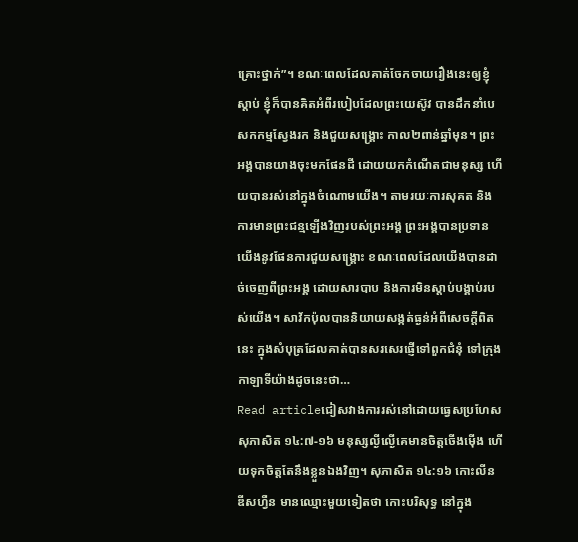គ្រោះថ្នាក់”។ ខណៈពេលដែលគាត់ចែកចាយរឿងនេះឲ្យខ្ញុំស្តាប់ ខ្ញុំក៏បានគិតអំពីរបៀបដែលព្រះយេស៊ូវ បានដឹកនាំបេសកកម្មស្វែងរក និងជួយសង្រ្គោះ កាល២ពាន់ឆ្នាំមុន។ ព្រះអង្គបានយាងចុះមកផែនដី ដោយយកកំណើតជាមនុស្ស ហើយបានរស់នៅក្នុងចំណោមយើង។ តាមរយៈការសុគត និងការមានព្រះជន្មឡើងវិញរបស់ព្រះអង្គ ព្រះអង្គបានប្រទានយើងនូវផែនការជួយសង្រ្គោះ ខណៈពេលដែលយើងបានដាច់ចេញពីព្រះអង្គ ដោយសារបាប និងការមិនស្តាប់បង្គាប់របស់យើង។ សាវ័កប៉ុលបាននិយាយសង្កត់ធ្ងន់អំពីសេចក្តីពិតនេះ ក្នុងសំបុត្រដែលគាត់បានសរសេរផ្ញើទៅពួកជំនុំ ទៅក្រុងកាឡាទីយ៉ាងដូចនេះថា…
Read articleជៀសវាងការរស់នៅដោយធ្វេសប្រហែស
សុភាសិត ១៤:៧-១៦ មនុស្សល្ងីល្ងើគេមានចិត្តចើងម៉ើង ហើយទុកចិត្តតែនឹងខ្លួនឯងវិញ។ សុភាសិត ១៤:១៦ កោះលីនឌីសហ្វឺន មានឈ្មោះមួយទៀតថា កោះបរិសុទ្ធ នៅក្នុង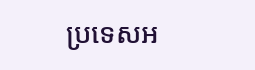ប្រទេសអ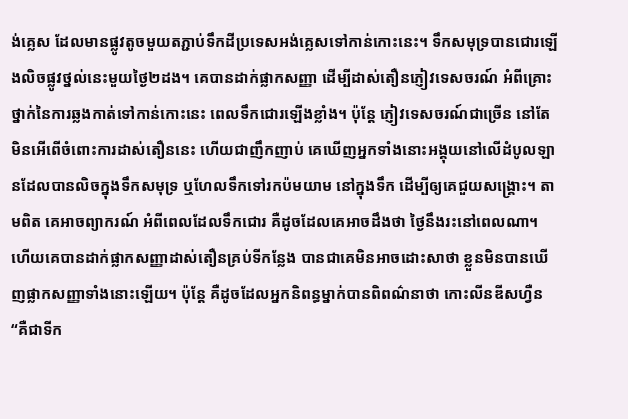ង់គ្លេស ដែលមានផ្លូវតូចមួយតភ្ជាប់ទឹកដីប្រទេសអង់គ្លេសទៅកាន់កោះនេះ។ ទឹកសមុទ្របានជោរឡើងលិចផ្លូវថ្នល់នេះមួយថ្ងៃ២ដង។ គេបានដាក់ផ្លាកសញ្ញា ដើម្បីដាស់តឿនភ្ញៀវទេសចរណ៍ អំពីគ្រោះថ្នាក់នៃការឆ្លងកាត់ទៅកាន់កោះនេះ ពេលទឹកជោរឡើងខ្លាំង។ ប៉ុន្តែ ភ្ញៀវទេសចរណ៍ជាច្រើន នៅតែមិនអើពើចំពោះការដាស់តឿននេះ ហើយជាញឹកញាប់ គេឃើញអ្នកទាំងនោះអង្គុយនៅលើដំបូលឡានដែលបានលិចក្នុងទឹកសមុទ្រ ឬហែលទឹកទៅរកប៉មយាម នៅក្នុងទឹក ដើម្បីឲ្យគេជួយសង្រ្គោះ។ តាមពិត គេអាចព្យាករណ៍ អំពីពេលដែលទឹកជោរ គឺដូចដែលគេអាចដឹងថា ថ្ងៃនឹងរះនៅពេលណា។ ហើយគេបានដាក់ផ្លាកសញ្ញាដាស់តឿនគ្រប់ទីកន្លែង បានជាគេមិនអាចដោះសាថា ខ្លួនមិនបានឃើញផ្លាកសញ្ញាទាំងនោះឡើយ។ ប៉ុន្តែ គឺដូចដែលអ្នកនិពន្ធម្នាក់បានពិពណ៌នាថា កោះលីនឌីសហ្វឺន “គឺជាទីក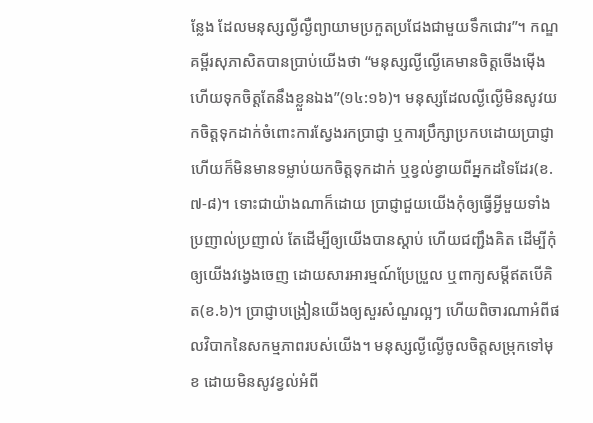ន្លែង ដែលមនុស្សល្ងីល្ងឺព្យាយាមប្រកួតប្រជែងជាមួយទឹកជោរ”។ កណ្ឌគម្ពីរសុភាសិតបានប្រាប់យើងថា “មនុស្សល្ងីល្ងើគេមានចិត្តចើងម៉ើង ហើយទុកចិត្តតែនឹងខ្លួនឯង”(១៤:១៦)។ មនុស្សដែលល្ងីល្ងើមិនសូវយកចិត្តទុកដាក់ចំពោះការស្វែងរកប្រាជ្ញា ឬការប្រឹក្សាប្រកបដោយប្រាជ្ញា ហើយក៏មិនមានទម្លាប់យកចិត្តទុកដាក់ ឬខ្វល់ខ្វាយពីអ្នកដទៃដែរ(ខ.៧-៨)។ ទោះជាយ៉ាងណាក៏ដោយ ប្រាជ្ញាជួយយើងកុំឲ្យធ្វើអ្វីមួយទាំងប្រញាល់ប្រញាល់ តែដើម្បីឲ្យយើងបានស្តាប់ ហើយជញ្ជឹងគិត ដើម្បីកុំឲ្យយើងវង្វេងចេញ ដោយសារអារម្មណ៍ប្រែប្រួល ឬពាក្យសម្តីឥតបើគិត(ខ.៦)។ ប្រាជ្ញាបង្រៀនយើងឲ្យសួរសំណួរល្អៗ ហើយពិចារណាអំពីផលវិបាកនៃសកម្មភាពរបស់យើង។ មនុស្សល្ងីល្ងើចូលចិត្តសម្រុកទៅមុខ ដោយមិនសូវខ្វល់អំពី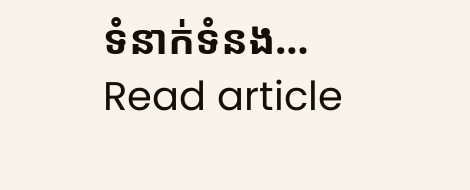ទំនាក់ទំនង…
Read article